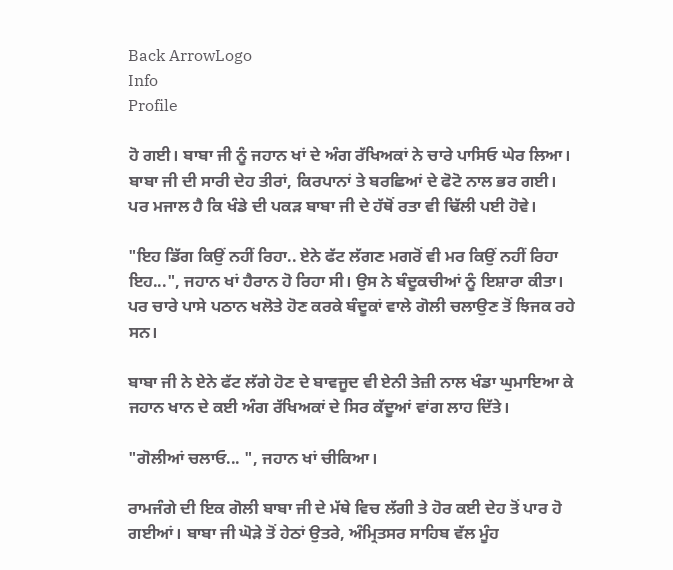Back ArrowLogo
Info
Profile

ਹੋ ਗਈ। ਬਾਬਾ ਜੀ ਨੂੰ ਜਹਾਨ ਖਾਂ ਦੇ ਅੰਗ ਰੱਖਿਅਕਾਂ ਨੇ ਚਾਰੇ ਪਾਸਿਓ ਘੇਰ ਲਿਆ। ਬਾਬਾ ਜੀ ਦੀ ਸਾਰੀ ਦੇਹ ਤੀਰਾਂ, ਕਿਰਪਾਨਾਂ ਤੇ ਬਰਛਿਆਂ ਦੇ ਫੋਟੋ ਨਾਲ ਭਰ ਗਈ। ਪਰ ਮਜਾਲ ਹੈ ਕਿ ਖੰਡੇ ਦੀ ਪਕੜ ਬਾਬਾ ਜੀ ਦੇ ਹੱਥੋਂ ਰਤਾ ਵੀ ਢਿੱਲੀ ਪਈ ਹੋਵੇ।

"ਇਹ ਡਿੱਗ ਕਿਉਂ ਨਹੀਂ ਰਿਹਾ.. ਏਨੇ ਫੱਟ ਲੱਗਣ ਮਗਰੋਂ ਵੀ ਮਰ ਕਿਉਂ ਨਹੀਂ ਰਿਹਾ ਇਹ...", ਜਹਾਨ ਖਾਂ ਹੈਰਾਨ ਹੋ ਰਿਹਾ ਸੀ। ਉਸ ਨੇ ਬੰਦੂਕਚੀਆਂ ਨੂੰ ਇਸ਼ਾਰਾ ਕੀਤਾ। ਪਰ ਚਾਰੇ ਪਾਸੇ ਪਠਾਨ ਖਲੋਤੇ ਹੋਣ ਕਰਕੇ ਬੰਦੂਕਾਂ ਵਾਲੇ ਗੋਲੀ ਚਲਾਉਣ ਤੋਂ ਝਿਜਕ ਰਹੇ ਸਨ।

ਬਾਬਾ ਜੀ ਨੇ ਏਨੇ ਫੱਟ ਲੱਗੇ ਹੋਣ ਦੇ ਬਾਵਜੂਦ ਵੀ ਏਨੀ ਤੇਜ਼ੀ ਨਾਲ ਖੰਡਾ ਘੁਮਾਇਆ ਕੇ ਜਹਾਨ ਖਾਨ ਦੇ ਕਈ ਅੰਗ ਰੱਖਿਅਕਾਂ ਦੇ ਸਿਰ ਕੱਦੂਆਂ ਵਾਂਗ ਲਾਹ ਦਿੱਤੇ।

"ਗੋਲੀਆਂ ਚਲਾਓ... ", ਜਹਾਨ ਖਾਂ ਚੀਕਿਆ।

ਰਾਮਜੰਗੇ ਦੀ ਇਕ ਗੋਲੀ ਬਾਬਾ ਜੀ ਦੇ ਮੱਥੇ ਵਿਚ ਲੱਗੀ ਤੇ ਹੋਰ ਕਈ ਦੇਹ ਤੋਂ ਪਾਰ ਹੋ ਗਈਆਂ। ਬਾਬਾ ਜੀ ਘੋੜੇ ਤੋਂ ਹੇਠਾਂ ਉਤਰੇ, ਅੰਮ੍ਰਿਤਸਰ ਸਾਹਿਬ ਵੱਲ ਮੂੰਹ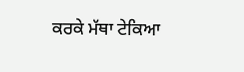ਕਰਕੇ ਮੱਥਾ ਟੇਕਿਆ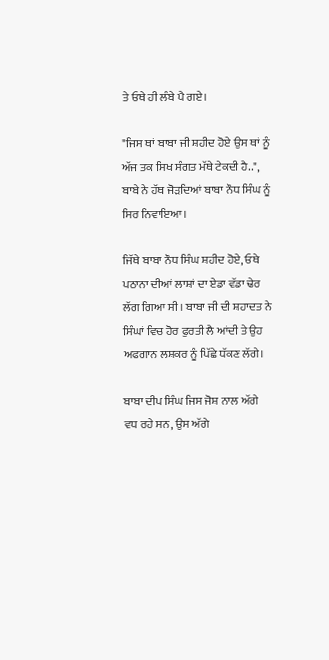ਤੇ ਓਥੇ ਹੀ ਲੰਬੇ ਪੈ ਗਏ।

"ਜਿਸ ਥਾਂ ਬਾਬਾ ਜੀ ਸ਼ਹੀਦ ਹੋਏ ਉਸ ਥਾਂ ਨੂੰ ਅੱਜ ਤਕ ਸਿਖ ਸੰਗਤ ਮੱਥੇ ਟੇਕਦੀ ਹੈ..", ਬਾਬੇ ਨੇ ਹੱਥ ਜੋੜਦਿਆਂ ਬਾਬਾ ਨੌਧ ਸਿੰਘ ਨੂੰ ਸਿਰ ਨਿਵਾਇਆ।

ਜਿੱਥੇ ਬਾਬਾ ਨੌਧ ਸਿੰਘ ਸ਼ਹੀਦ ਹੋਏ, ਓਥੇ ਪਠਾਨਾ ਦੀਆਂ ਲਾਸ਼ਾਂ ਦਾ ਏਡਾ ਵੱਡਾ ਢੇਰ ਲੱਗ ਗਿਆ ਸੀ। ਬਾਬਾ ਜੀ ਦੀ ਸ਼ਹਾਦਤ ਨੇ ਸਿੰਘਾਂ ਵਿਚ ਹੋਰ ਫੁਰਤੀ ਲੈ ਆਂਦੀ ਤੇ ਉਹ ਅਫਗਾਨ ਲਸ਼ਕਰ ਨੂੰ ਪਿੱਛੇ ਧੱਕਣ ਲੱਗੇ।

ਬਾਬਾ ਦੀਪ ਸਿੰਘ ਜਿਸ ਜੋਸ਼ ਨਾਲ ਅੱਗੇ ਵਧ ਰਹੇ ਸਨ, ਉਸ ਅੱਗੇ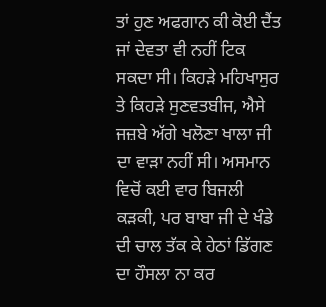ਤਾਂ ਹੁਣ ਅਫਗਾਨ ਕੀ ਕੋਈ ਦੈਂਤ ਜਾਂ ਦੇਵਤਾ ਵੀ ਨਹੀਂ ਟਿਕ ਸਕਦਾ ਸੀ। ਕਿਹੜੇ ਮਹਿਖਾਸੁਰ ਤੇ ਕਿਹੜੇ ਸੁਣਵਤਬੀਜ, ਐਸੇ ਜਜ਼ਬੇ ਅੱਗੇ ਖਲੋਣਾ ਖਾਲਾ ਜੀ ਦਾ ਵਾੜਾ ਨਹੀਂ ਸੀ। ਅਸਮਾਨ ਵਿਚੋਂ ਕਈ ਵਾਰ ਬਿਜਲੀ ਕੜਕੀ, ਪਰ ਬਾਬਾ ਜੀ ਦੇ ਖੰਡੇ ਦੀ ਚਾਲ ਤੱਕ ਕੇ ਹੇਠਾਂ ਡਿੱਗਣ ਦਾ ਹੌਸਲਾ ਨਾ ਕਰ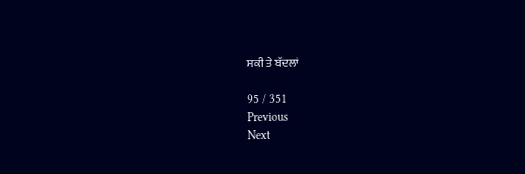ਸਕੀ ਤੇ ਬੱਦਲਾਂ

95 / 351
Previous
Next